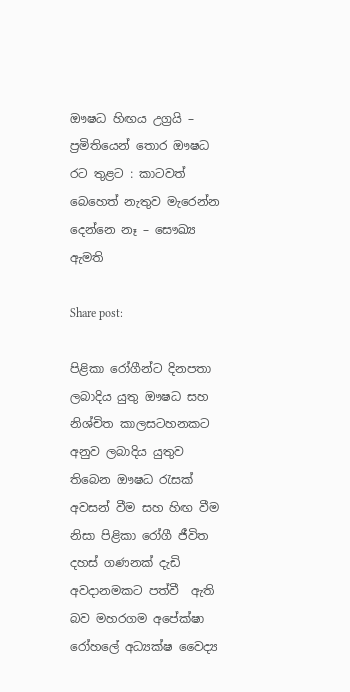ඖෂධ හිඟය උග්‍රයි – ප්‍රමිතියෙන් තොර ඖෂධ රට තුළට : කාටවත් බෙහෙත් නැතුව මැරෙන්න දෙන්නෙ නෑ – සෞඛ්‍ය ඇමති

Share post:

පිළිකා රෝගීන්ට දිනපතා ලබාදිය යුතු ඖෂධ සහ නිශ්චිත කාලසටහනකට අනුව ලබාදිය යුතුව තිබෙන ඖෂධ රැසක් අවසන් වීම සහ හිඟ වීම නිසා පිළිකා රෝගී ජීවිත දහස් ගණනක් දැඩි අවදානමකට පත්වී  ඇති බව මහරගම අපේක්ෂා රෝහලේ අධ්‍යක්ෂ වෛද්‍ය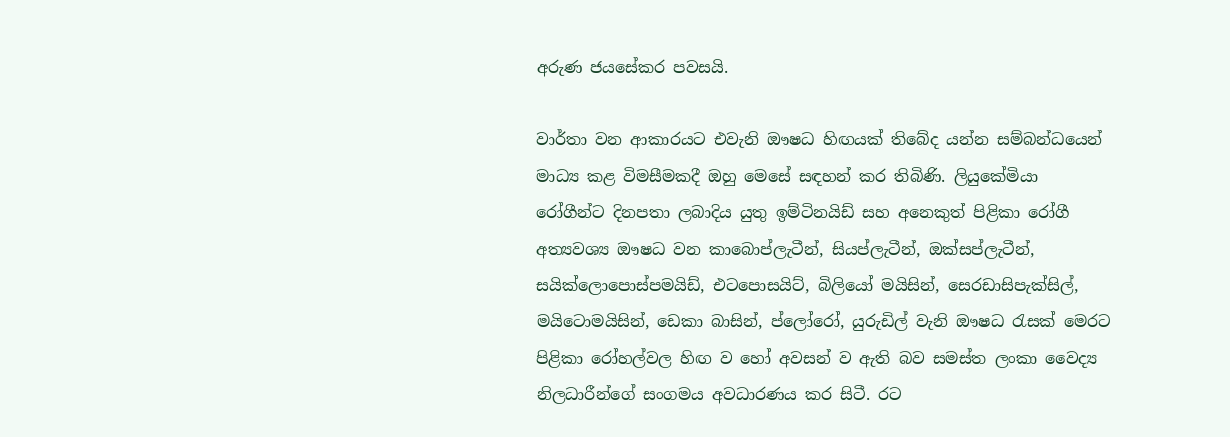අරුණ ජයසේකර පවසයි.

වාර්තා වන ආකාරයට එවැනි ඖෂධ හිඟයක් තිබේද යන්න සම්බන්ධයෙන් මාධ්‍ය කළ විමසීමකදී ඔහු මෙසේ සඳහන් කර තිබිණි. ලියුකේමියා රෝගීන්ට දිනපතා ලබාදිය යුතු ඉම්ටිනයිඩ් සහ අනෙකුත් පිළිකා රෝගී අත්‍යවශ්‍ය ඖෂධ වන කාබොප්ලැටීන්, සියප්ලැටීන්, ඔක්සප්ලැටීන්, සයික්ලොපොස්පමයිඩ්, එටපොසයිට්, බිලියෝ මයිසින්, සෙරඩාසිපැක්සිල්, මයිටොමයිසින්, ඩෙකා බාසින්, ප්ලෝරෝ, යුරුඩිල් වැනි ඖෂධ රැසක් මෙරට පිළිකා රෝහල්වල හිඟ ව හෝ අවසන් ව ඇති බව සමස්ත ලංකා වෛද්‍ය නිලධාරීන්ගේ සංගමය අවධාරණය කර සිටී. රට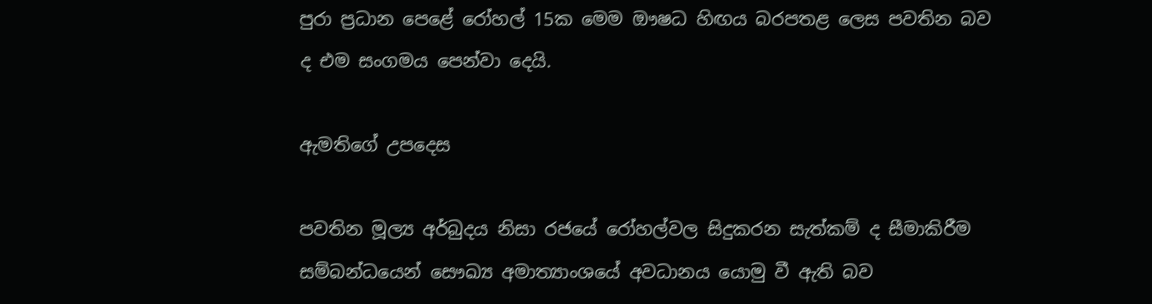පුරා ප්‍රධාන පෙළේ රෝහල් 15ක මෙම ඖෂධ හිඟය බරපතළ ලෙස පවතින බව ද එම සංගමය පෙන්වා දෙයි.

ඇමතිගේ උපදෙස

පවතින මූල්‍ය අර්බුදය නිසා රජයේ රෝහල්වල සිදුකරන සැත්කම් ද සීමාකිරීම සම්බන්ධයෙන් සෞඛ්‍ය අමාත්‍යාංශයේ අවධානය යොමු වී ඇති බව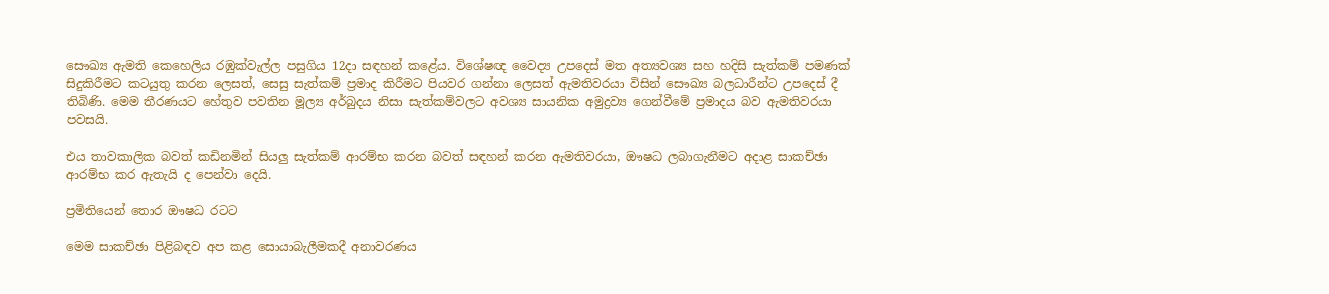සෞඛ්‍ය ඇමති කෙහෙලිය රඹුක්වැල්ල පසුගිය 12දා සඳහන් කළේය. විශේෂඥ වෛද්‍ය උපදෙස් මත අත්‍යවශ්‍ය සහ හදිසි සැත්කම් පමණක් සිදුකිරීමට කටයුතු කරන ලෙසත්, සෙසු සැත්කම් ප්‍රමාද කිරීමට පියවර ගන්නා ලෙසත් ඇමතිවරයා විසින් සෞඛ්‍ය බලධාරීන්ට උපදෙස් දී තිබිණි. මෙම තීරණයට හේතුව පවතින මූල්‍ය අර්බුදය නිසා සැත්කම්වලට අවශ්‍ය සායනික අමුද්‍රව්‍ය ගෙන්වීමේ ප්‍රමාදය බව ඇමතිවරයා පවසයි.

එය තාවකාලික බවත් කඩිනමින් සියලු සැත්කම් ආරම්භ කරන බවත් සඳහන් කරන ඇමතිවරයා, ඖෂධ ලබාගැනීමට අදාළ සාකච්ඡා ආරම්භ කර ඇතැයි ද පෙන්වා දෙයි.

ප්‍රමිතියෙන් තොර ඖෂධ රටට

මෙම සාකච්ඡා පිළිබඳව අප කළ සොයාබැලීමකදී අනාවරණය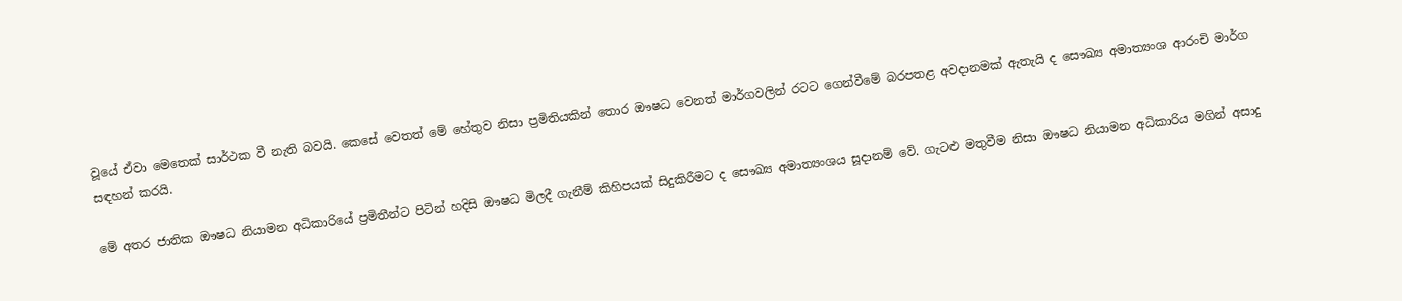වූයේ ඒවා මෙතෙක් සාර්ථක වී නැති බවයි. කෙසේ වෙතත් මේ හේතුව නිසා ප්‍රමිතියකින් තොර ඖෂධ වෙනත් මාර්ගවලින් රටට ගෙන්වීමේ බරපතළ අවදානමක් ඇතැයි ද සෞඛ්‍ය අමාත්‍යංශ ආරංචි මාර්ග සඳහන් කරයි.

මේ අතර ජාතික ඖෂධ නියාමන අධිකාරියේ ප්‍රමිතීන්ට පිටින් හදිසි ඖෂධ මිලදී ගැනීම් කිහිපයක් සිදුකිරීමට ද සෞඛ්‍ය අමාත්‍යංශය සූදානම් වේ. ගැටළු මතුවීම නිසා ඖෂධ නියාමන අධිකාරිය මගින් අසාදු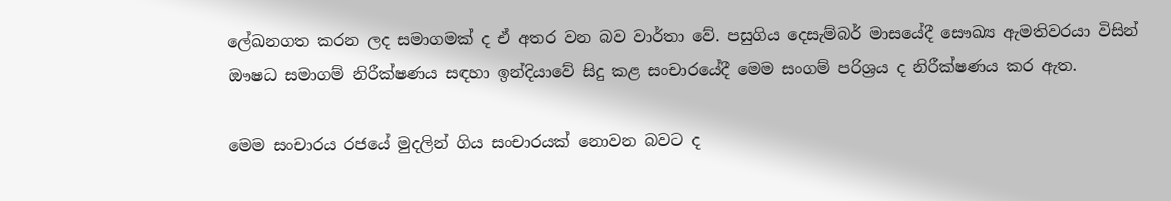ලේඛනගත කරන ලද සමාගමක් ද ඒ අතර වන බව වාර්තා වේ. පසුගිය දෙසැම්බර් මාසයේදී සෞඛ්‍ය ඇමතිවරයා විසින් ඖෂධ සමාගම් නිරීක්ෂණය සඳහා ඉන්දියාවේ සිදු කළ සංචාරයේදී මෙම සංගම් පරිශ්‍රය ද නිරීක්ෂණය කර ඇත.

මෙම සංචාරය රජයේ මුදලින් ගිය සංචාරයක් නොවන බවට ද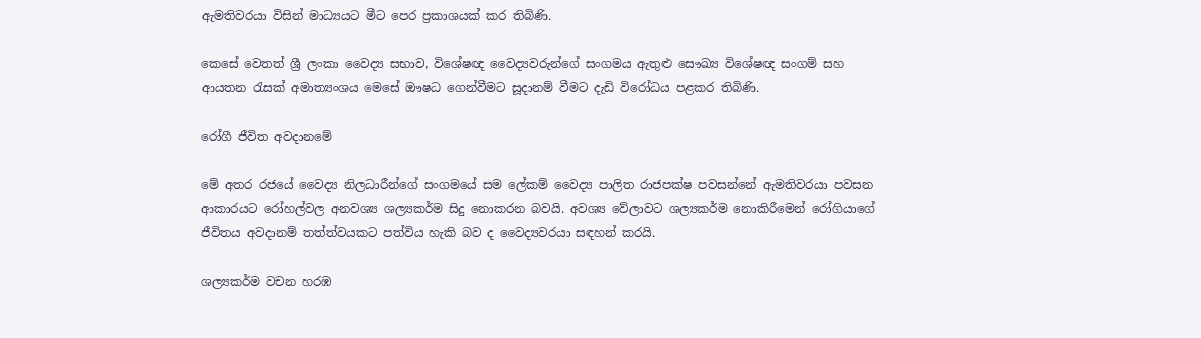ඇමතිවරයා විසින් මාධ්‍යයට මීට පෙර ප්‍රකාශයක් කර තිබිණි.

කෙසේ වෙතත් ශ්‍රී ලංකා වෛද්‍ය සභාව, විශේෂඥ වෛද්‍යවරුන්ගේ සංගමය ඇතුළු සෞඛ්‍ය විශේෂඥ සංගම් සහ ආයතන රැසක් අමාත්‍යංශය මෙසේ ඖෂධ ගෙන්වීමට සූදානම් වීමට දැඩි විරෝධය පළකර තිබිණි.

රෝගී ජීවිත අවදානමේ

මේ අතර රජයේ වෛද්‍ය නිලධාරීන්ගේ සංගමයේ සම ලේකම් වෛද්‍ය පාලිත රාජපක්ෂ පවසන්නේ ඇමතිවරයා පවසන ආකාරයට රෝහල්වල අනවශ්‍ය ශල්‍යකර්ම සිදු නොකරන බවයි. අවශ්‍ය වේලාවට ශල්‍යකර්ම නොකිරීමෙන් රෝගියාගේ ජීවිතය අවදානම් තත්ත්වයකට පත්විය හැකි බව ද වෛද්‍යවරයා සඳහන් කරයි.

ශල්‍යකර්ම වචන හරඹ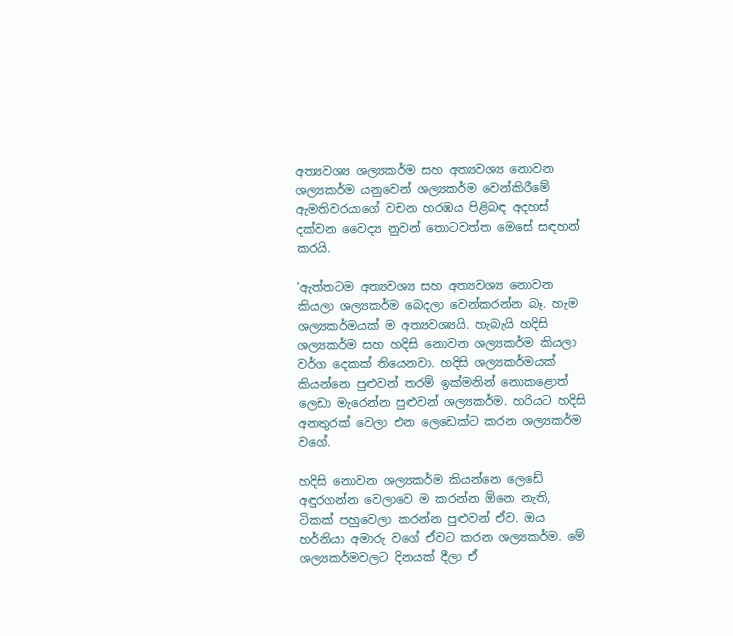අත්‍යවශ්‍ය ශල්‍යකර්ම සහ අත්‍යවශ්‍ය නොවන ශල්‍යකර්ම යනුවෙන් ශල්‍යකර්ම වෙන්කිරීමේ ඇමතිවරයාගේ වචන හරඹය පිළිබඳ අදහස් දක්වන වෛද්‍ය නුවන් තොටවත්ත මෙසේ සඳහන් කරයි.

‘ඇත්තටම අත්‍යවශ්‍ය සහ අත්‍යවශ්‍ය නොවන කියලා ශල්‍යකර්ම බෙදලා වෙන්කරන්න බෑ. හැම ශල්‍යකර්මයක් ම අත්‍යවශ්‍යයි. හැබැයි හදිසි ශල්‍යකර්ම සහ හදිසි නොවන ශල්‍යකර්ම කියලා වර්ග දෙකක් තියෙනවා. හදිසි ශල්‍යකර්මයක් කියන්නෙ පුළුවන් තරම් ඉක්මනින් නොකළොත් ලෙඩා මැරෙන්න පුළුවන් ශල්‍යකර්ම. හරියට හදිසි අනතුරක් වෙලා එන ලෙඩෙක්ට කරන ශල්‍යකර්ම වගේ.

හදිසි නොවන ශල්‍යකර්ම කියන්නෙ ලෙඩේ අඳුරගන්න වෙලාවෙ ම කරන්න ඕනෙ නැති, ටිකක් පහුවෙලා කරන්න පුළුවන් ඒව. ඔය හර්නියා අමාරු වගේ ඒවට කරන ශල්‍යකර්ම. මේ ශල්‍යකර්මවලට දිනයක් දීලා ඒ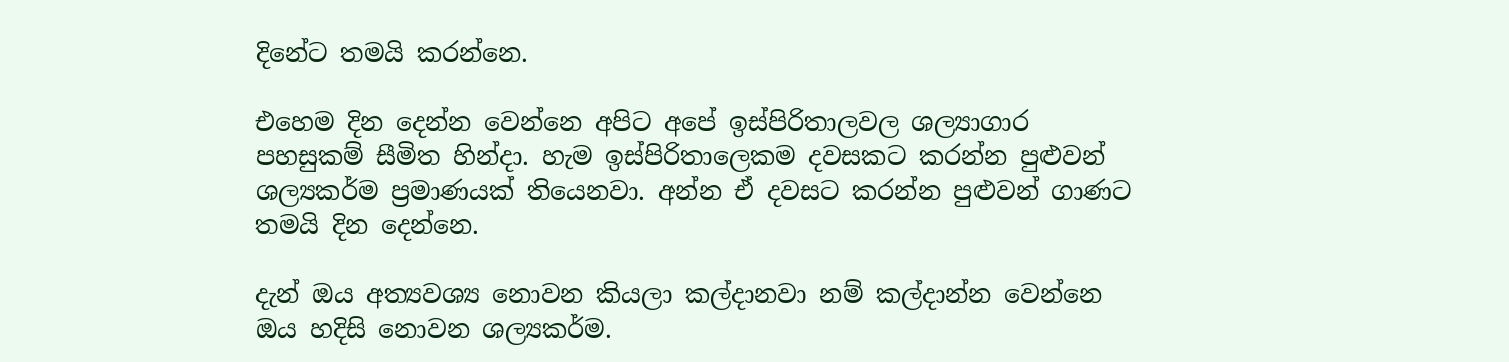දිනේට තමයි කරන්නෙ.

එහෙම දින දෙන්න වෙන්නෙ අපිට අපේ ඉස්පිරිතාලවල ශල්‍යාගාර පහසුකම් සීමිත හින්දා. හැම ඉස්පිරිතාලෙකම දවසකට කරන්න පුළුවන් ශල්‍යකර්ම ප්‍රමාණයක් තියෙනවා. අන්න ඒ දවසට කරන්න පුළුවන් ගාණට තමයි දින දෙන්නෙ.

දැන් ඔය අත්‍යවශ්‍ය නොවන කියලා කල්දානවා නම් කල්දාන්න වෙන්නෙ ඔය හදිසි නොවන ශල්‍යකර්ම.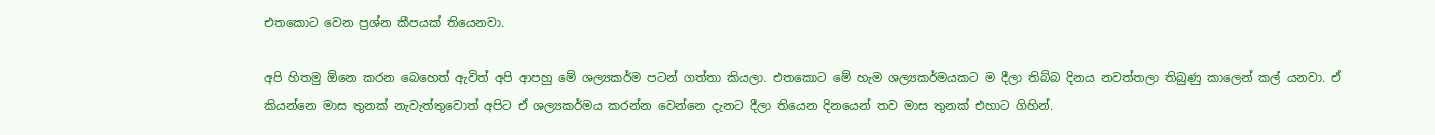එතකොට වෙන ප්‍රශ්න කීපයක් තියෙනවා.

අපි හිතමු ඕනෙ කරන බෙහෙත් ඇවිත් අපි ආපහු මේ ශල්‍යකර්ම පටන් ගත්තා කියලා. එතකොට මේ හැම ශල්‍යකර්මයකට ම දීලා තිබ්බ දිනය නවත්තලා තිබුණු කාලෙන් කල් යනවා. ඒ කියන්නෙ මාස තුනක් නැවැත්තුවොත් අපිට ඒ ශල්‍යකර්මය කරන්න වෙන්නෙ දැනට දීලා තියෙන දිනයෙන් තව මාස තුනක් එහාට ගිහින්.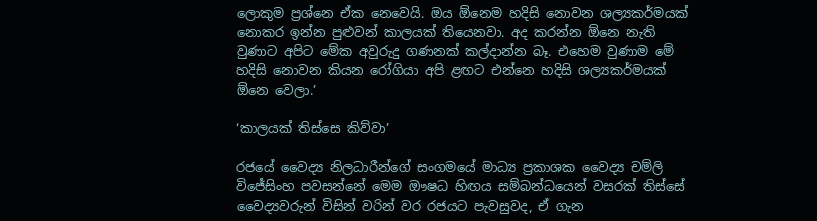ලොකුම ප්‍රශ්නෙ ඒක නෙවෙයි. ඔය ඕනෙම හදිසි නොවන ශල්‍යකර්මයක් නොකර ඉන්න පුළුවන් කාලයක් තියෙනවා. අද කරන්න ඕනෙ නැති වුණාට අපිට මේක අවුරුදු ගණනක් කල්දාන්න බෑ. එහෙම වුණාම මේ හදිසි නොවන කියන රෝගියා අපි ළඟට එන්නෙ හදිසි ශල්‍යකර්මයක් ඕනෙ වෙලා.’

‘කාලයක් තිස්සෙ කිව්වා’

රජයේ වෛද්‍ය නිලධාරීන්ගේ සංගමයේ මාධ්‍ය ප්‍රකාශක වෛද්‍ය චම්ලි විජේසිංහ පවසන්නේ මෙම ඖෂධ හිඟය සම්බන්ධයෙන් වසරක් තිස්සේ වෛද්‍යවරුන් විසින් වරින් වර රජයට පැවසුවද, ඒ ගැන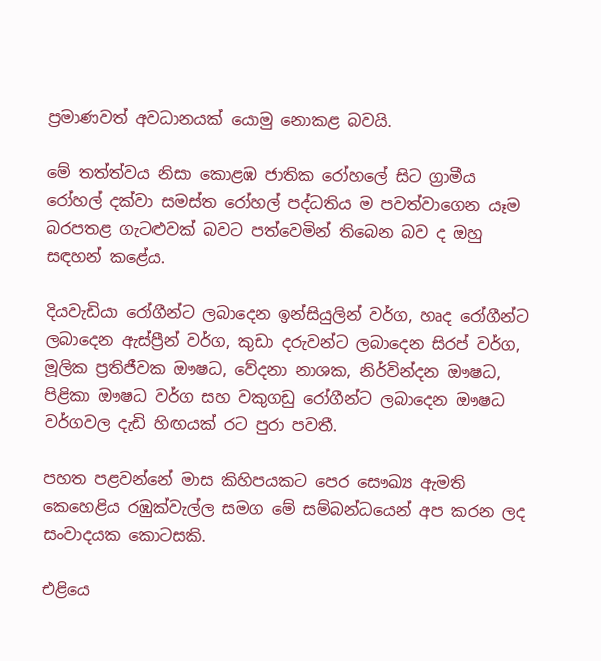ප්‍රමාණවත් අවධානයක් යොමු නොකළ බවයි.

මේ තත්ත්වය නිසා කොළඹ ජාතික රෝහලේ සිට ග්‍රාමීය රෝහල් දක්වා සමස්ත රෝහල් පද්ධතිය ම පවත්වාගෙන යෑම බරපතළ ගැටළුවක් බවට පත්වෙමින් තිබෙන බව ද ඔහු සඳහන් කළේය.

දියවැඩියා රෝගීන්ට ලබාදෙන ඉන්සියුලින් වර්ග, හෘද රෝගීන්ට ලබාදෙන ඇස්ප්‍රීන් වර්ග, කුඩා දරුවන්ට ලබාදෙන සිරප් වර්ග, මූලික ප්‍රතිජීවක ඖෂධ, වේදනා නාශක, නිර්වින්දන ඖෂධ, පිළිකා ඖෂධ වර්ග සහ වකුගඩු රෝගීන්ට ලබාදෙන ඖෂධ වර්ගවල දැඩි හිඟයක් රට පුරා පවතී.

පහත පළවන්නේ මාස කිහිපයකට පෙර සෞඛ්‍ය ඇමති කෙහෙළිය රඹුක්වැල්ල සමග මේ සම්බන්ධයෙන් අප කරන ලද සංවාදයක කොටසකි.

එළියෙ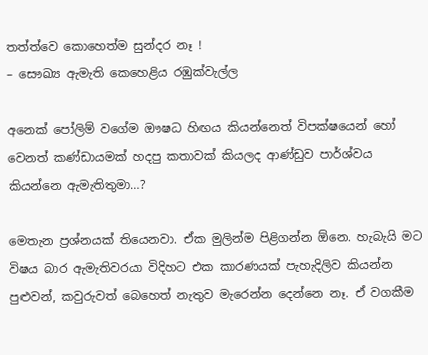තත්ත්වෙ කොහෙත්ම සුන්දර නෑ !
– සෞඛ්‍ය ඇමැති කෙහෙළිය රඹුක්වැල්ල

අනෙක් පෝලිම් වගේම ඖෂධ හිඟය කියන්නෙත් විපක්ෂයෙන් හෝ වෙනත් කණ්ඩායමක් හදපු කතාවක් කියලද ආණ්ඩුව පාර්ශ්වය කියන්නෙ ඇමැතිතුමා…?

මෙතැන ප්‍රශ්නයක් තියෙනවා. ඒක මුලින්ම පිළිගන්න ඕනෙ. හැබැයි මට විෂය බාර ඇමැතිවරයා විදිහට එක කාරණයක් පැහැදිලිව කියන්න පුළුවන්, කවුරුවත් බෙහෙත් නැතුව මැරෙන්න දෙන්නෙ නෑ. ඒ වගකීම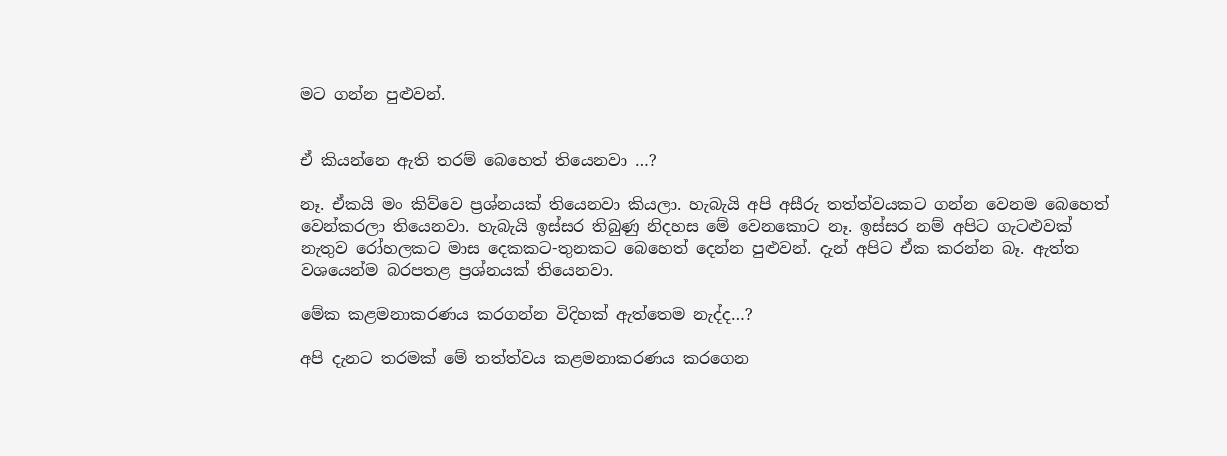මට ගන්න පුළුවන්.


ඒ කියන්නෙ ඇති තරම් බෙහෙත් තියෙනවා …?

නෑ. ඒකයි මං කිව්වෙ ප්‍රශ්නයක් තියෙනවා කියලා. හැබැයි අපි අසීරු තත්ත්වයකට ගන්න වෙනම බෙහෙත් වෙන්කරලා තියෙනවා. හැබැයි ඉස්සර තිබුණු නිදහස මේ වෙනකොට නෑ. ඉස්සර නම් අපිට ගැටළුවක් නැතුව රෝහලකට මාස දෙකකට-තුනකට බෙහෙත් දෙන්න පුළුවන්. දැන් අපිට ඒක කරන්න බෑ. ඇත්ත වශයෙන්ම බරපතළ ප්‍රශ්නයක් තියෙනවා.

මේක කළමනාකරණය කරගන්න විදිහක් ඇත්තෙම නැද්ද…?

අපි දැනට තරමක් මේ තත්ත්වය කළමනාකරණය කරගෙන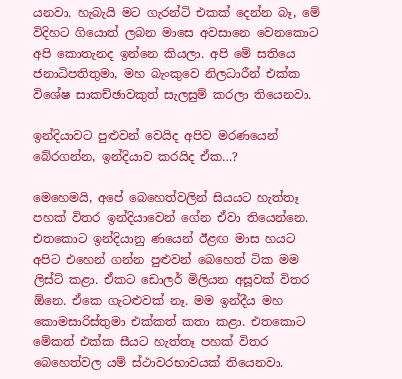යනවා. හැබැයි මට ගැරන්ටි එකක් දෙන්න බෑ, මේ විදිහට ගියොත් ලබන මාසෙ අවසානෙ වෙනකොට අපි කොතැනද ඉන්නෙ කියලා. අපි මේ සතියෙ ජනාධිපතිතුමා, මහ බැංකුවෙ නිලධාරීන් එක්ක විශේෂ සාකච්ඡාවකුත් සැලසුම් කරලා තියෙනවා.

ඉන්දියාවට පුළුවන් වෙයිද අපිව මරණයෙන් බේරගන්න, ඉන්දියාව කරයිද ඒක…?

මෙහෙමයි, අපේ බෙහෙත්වලින් සියයට හැත්තෑ පහක් විතර ඉන්දියාවෙන් ගේන ඒවා තියෙන්නෙ. එතකොට ඉන්දියානු ණයෙන් ඊළඟ මාස හයට අපිට එහෙන් ගන්න පුළුවන් බෙහෙත් ටික මම ලිස්ට් කළා. ඒකට ඩොලර් මිලියන අසූවක් විතර ඕනෙ. ඒකෙ ගැටළුවක් නෑ. මම ඉන්දීය මහ කොමසාරිස්තුමා එක්කත් කතා කළා. එතකොට මේකත් එක්ක සීයට හැත්තෑ පහක් විතර බෙහෙත්වල යම් ස්ථාවරභාවයක් තියෙනවා.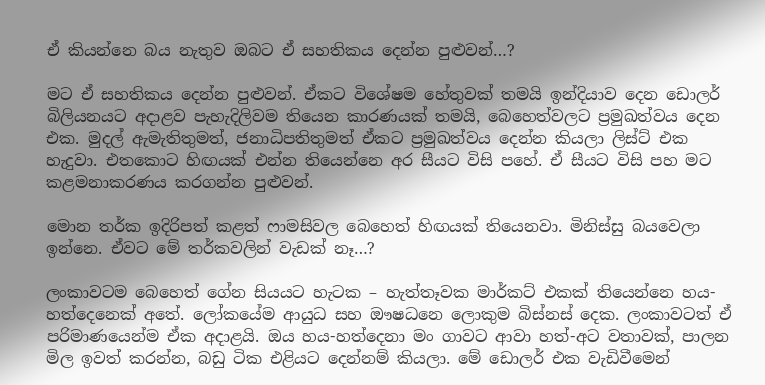ඒ කියන්නෙ බය නැතුව ඔබට ඒ සහතිකය දෙන්න පුළුවන්…?

මට ඒ සහතිකය දෙන්න පුළුවන්. ඒකට විශේෂම හේතුවක් තමයි ඉන්දියාව දෙන ඩොලර් බිලියනයට අදාළව පැහැදිලිවම තියෙන කාරණයක් තමයි, බෙහෙත්වලට ප්‍රමුඛත්වය දෙන එක. මුදල් ඇමැතිතුමත්, ජනාධිපතිතුමත් ඒකට ප්‍රමුඛත්වය දෙන්න කියලා ලිස්ට් එක හැදුවා. එතකොට හිඟයක් එන්න තියෙන්නෙ අර සීයට විසි පහේ. ඒ සීයට විසි පහ මට කළමනාකරණය කරගන්න පුළුවන්.

මොන තර්ක ඉදිරිපත් කළත් ෆාමසිවල බෙහෙත් හිඟයක් තියෙනවා. මිනිස්සු බයවෙලා ඉන්නෙ. ඒවට මේ තර්කවලින් වැඩක් නෑ…?

ලංකාවටම බෙහෙත් ගේන සියයට හැටක – හැත්තෑවක මාර්කට් එකක් තියෙන්නෙ හය-හත්දෙනෙක් අතේ. ලෝකයේම ආයුධ සහ ඖෂධනෙ ලොකුම බිස්නස් දෙක. ලංකාවටත් ඒ පරිමාණයෙන්ම ඒක අදාළයි. ඔය හය-හත්දෙනා මං ගාවට ආවා හත්-අට වතාවක්, පාලන මිල ඉවත් කරන්න, බඩු ටික එළියට දෙන්නම් කියලා. මේ ඩොලර් එක වැඩිවීමෙන්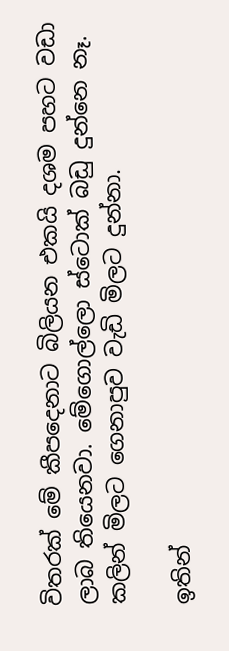විතරක් මේ කීපදෙනාට බිලියන එකයි දශම පහට වඩා ලාබ තියෙනවා. මේගොල්ලො ස්ටොක් බඩු දුන්නෙ නෑ. කලින් මිලට ගෙනාපුව වැඩි මිලට දුන්නා.

ඉතින්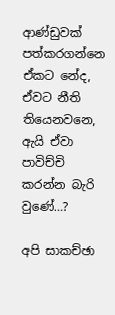ආණ්ඩුවක් පත්කරගන්නෙ ඒකට නේද, ඒවට නීති තියෙනවනෙ, ඇයි ඒවා පාවිච්චි කරන්න බැරි වුණේ…?

අපි සාකච්ඡා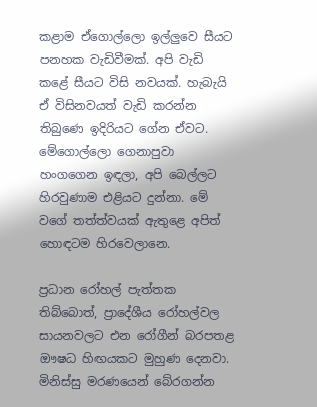කළාම ඒගොල්ලො ඉල්ලුවෙ සීයට පනහක වැඩිවීමක්. අපි වැඩි කළේ සීයට විසි නවයක්. හැබැයි ඒ විසිනවයත් වැඩි කරන්න තිබුණෙ ඉදිරියට ගේන ඒවට. මේගොල්ලො ගෙනාපුවා හංගගෙන ඉඳලා, අපි බෙල්ලට හිරවුණාම එළියට දුන්නා. මේ වගේ තත්ත්වයක් ඇතුළෙ අපිත් හොඳටම හිරවෙලානෙ.

ප්‍රධාන රෝහල් පැත්තක තිබ්බොත්, ප්‍රාදේශීය රෝහල්වල සායනවලට එන රෝගීන් බරපතළ ඖෂධ හිඟයකට මුහුණ දෙනවා. මිනිස්සු මරණයෙන් බේරගන්න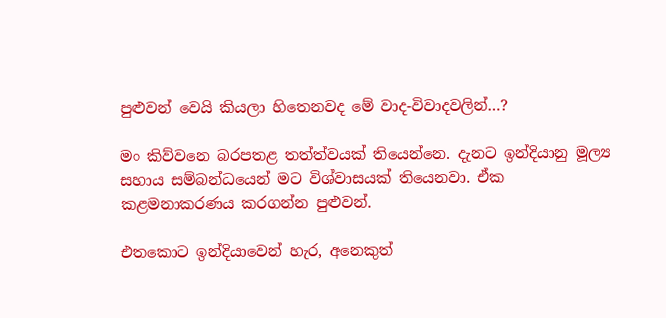පුළුවන් වෙයි කියලා හිතෙනවද මේ වාද-විවාදවලින්…?

මං කිව්වනෙ බරපතළ තත්ත්වයක් තියෙන්නෙ. දැනට ඉන්දියානු මූල්‍ය සහාය සම්බන්ධයෙන් මට විශ්වාසයක් තියෙනවා. ඒක කළමනාකරණය කරගන්න පුළුවන්.

එතකොට ඉන්දියාවෙන් හැර, අනෙකුත්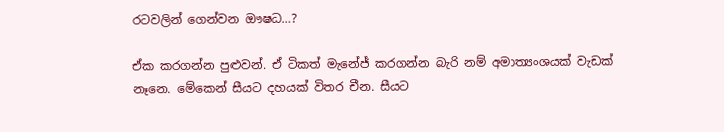රටවලින් ගෙන්වන ඖෂධ…?

ඒක කරගන්න පුළුවන්. ඒ ටිකත් මැනේජ් කරගන්න බැරි නම් අමාත්‍යංශයක් වැඩක් නෑනෙ. මේකෙන් සීයට දහයක් විතර චීන. සීයට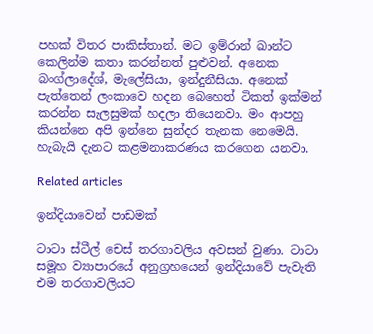පහක් විතර පාකිස්තාන්. මට ඉම්රාන් ඛාන්ට කෙලින්ම කතා කරන්නත් පුළුවන්. අනෙක බංග්ලාදේශ්, මැලේසියා, ඉන්දුනීසියා. අනෙක් පැත්තෙන් ලංකාවෙ හදන බෙහෙත් ටිකත් ඉක්මන් කරන්න සැලසුමක් හදලා තියෙනවා. මං ආපහු කියන්නෙ අපි ඉන්නෙ සුන්දර තැනක නෙමෙයි. හැබැයි දැනට කළමනාකරණය කරගෙන යනවා.

Related articles

ඉන්දියාවෙන් පාඩමක්

ටාටා ස්ටීල් චෙස් තරගාවලිය අවසන් වුණා. ටාටා සමූහ ව්‍යාපාරයේ අනුග්‍රහයෙන් ඉන්දියාවේ පැවැති එම තරගාවලියට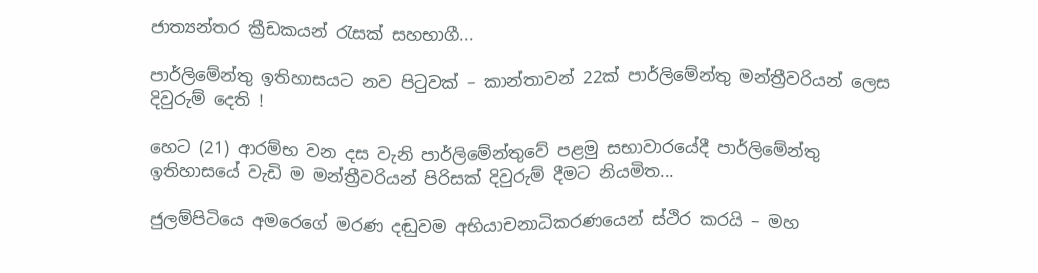ජාත්‍යන්තර ක්‍රීඩකයන් රැසක් සහභාගී...

පාර්ලිමේන්තු ඉතිහාසයට නව පිටුවක් – කාන්තාවන් 22ක් පාර්ලිමේන්තු මන්ත්‍රීවරියන් ලෙස දිවුරුම් දෙති !

හෙට (21) ආරම්භ වන දස වැනි පාර්ලිමේන්තුවේ පළමු සභාවාරයේදී පාර්ලිමේන්තු ඉතිහාසයේ වැඩි ම මන්ත්‍රීවරියන් පිරිසක් දිවුරුම් දීමට නියමිත...

ජුලම්පිටියෙ අමරෙගේ මරණ දඬුවම අභියාචනාධිකරණයෙන් ස්ථිර කරයි – මහ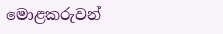මොළකරුවන්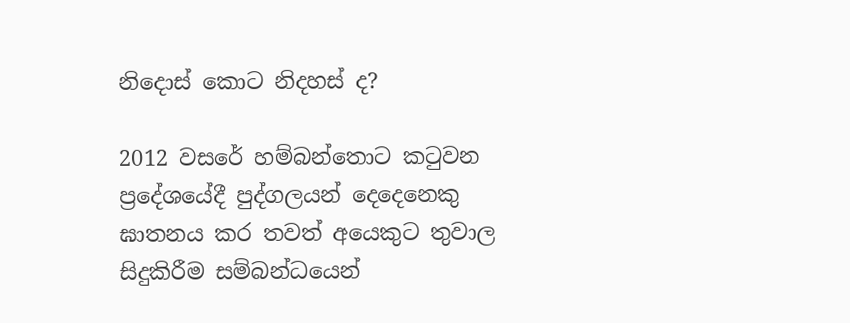නිදොස් කොට නිදහස් ද?

2012 වසරේ හම්බන්තොට කටුවන ප්‍රදේශයේදී පුද්ගලයන් දෙදෙනෙකු ඝාතනය කර තවත් අයෙකුට තුවාල සිදුකිරීම සම්බන්ධයෙන්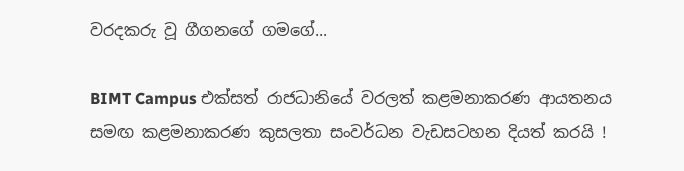වරදකරු වූ ගීගනගේ ගමගේ...

BIMT Campus එක්සත් රාජධානියේ වරලත් කළමනාකරණ ආයතනය සමඟ කළමනාකරණ කුසලතා සංවර්ධන වැඩසටහන දියත් කරයි !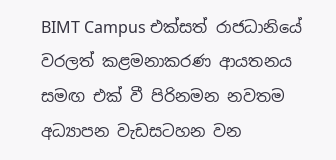BIMT Campus එක්සත් රාජධානියේ වරලත් කළමනාකරණ ආයතනය සමඟ එක් වී පිරිනමන නවතම අධ්‍යාපන වැඩසටහන වන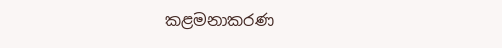කළමනාකරණ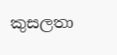කුසලතා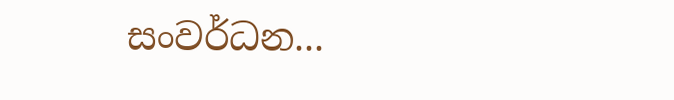සංවර්ධන...